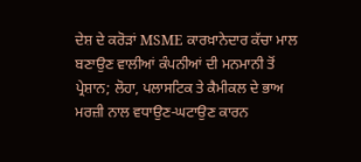ਦੇਸ਼ ਦੇ ਕਰੋੜਾਂ MSME ਕਾਰਖ਼ਾਨੇਦਾਰ ਕੱਚਾ ਮਾਲ ਬਣਾਉਣ ਵਾਲੀਆਂ ਕੰਪਨੀਆਂ ਦੀ ਮਨਮਾਨੀ ਤੋਂ ਪ੍ਰੇਸ਼ਾਨ; ਲੋਹਾ, ਪਲਾਸਟਿਕ ਤੇ ਕੈਮੀਕਲ ਦੇ ਭਾਅ ਮਰਜ਼ੀ ਨਾਲ ਵਧਾਉਣ-ਘਟਾਉਣ ਕਾਰਨ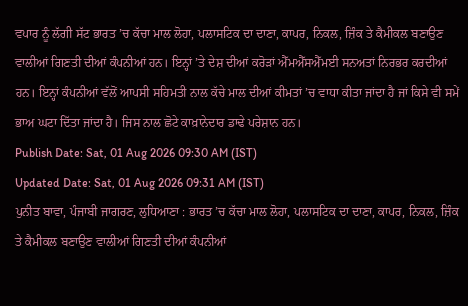ਵਪਾਰ ਨੂੰ ਲੱਗੀ ਸੱਟ ਭਾਰਤ ’ਚ ਕੱਚਾ ਮਾਲ ਲੋਹਾ, ਪਲਾਸਟਿਕ ਦਾ ਦਾਣਾ, ਕਾਪਰ, ਨਿਕਲ, ਜ਼ਿੰਕ ਤੇ ਕੈਮੀਕਲ ਬਣਾਉਣ ਵਾਲੀਆਂ ਗਿਣਤੀ ਦੀਆਂ ਕੰਪਨੀਆਂ ਹਨ। ਇਨ੍ਹਾਂ ’ਤੇ ਦੇਸ਼ ਦੀਆਂ ਕਰੋੜਾਂ ਐੱਮਐੱਸਐੱਮਈ ਸਨਅਤਾਂ ਨਿਰਭਰ ਕਰਦੀਆਂ ਹਨ। ਇਨ੍ਹਾਂ ਕੰਪਨੀਆਂ ਵੱਲੋਂ ਆਪਸੀ ਸਹਿਮਤੀ ਨਾਲ ਕੱਚੇ ਮਾਲ ਦੀਆਂ ਕੀਮਤਾਂ ’ਚ ਵਾਧਾ ਕੀਤਾ ਜਾਂਦਾ ਹੈ ਜਾਂ ਕਿਸੇ ਵੀ ਸਮੇਂ ਭਾਅ ਘਟਾ ਦਿੱਤਾ ਜਾਂਦਾ ਹੈ। ਜਿਸ ਨਾਲ ਛੋਟੇ ਕਾਖ਼ਾਨੇਦਾਰ ਡਾਢੇ ਪਰੇਸ਼ਾਨ ਹਨ।
Publish Date: Sat, 01 Aug 2026 09:30 AM (IST)
Updated Date: Sat, 01 Aug 2026 09:31 AM (IST)
ਪੁਨੀਤ ਬਾਵਾ, ਪੰਜਾਬੀ ਜਾਗਰਣ, ਲੁਧਿਆਣਾ : ਭਾਰਤ ’ਚ ਕੱਚਾ ਮਾਲ ਲੋਹਾ, ਪਲਾਸਟਿਕ ਦਾ ਦਾਣਾ, ਕਾਪਰ, ਨਿਕਲ, ਜ਼ਿੰਕ ਤੇ ਕੈਮੀਕਲ ਬਣਾਉਣ ਵਾਲੀਆਂ ਗਿਣਤੀ ਦੀਆਂ ਕੰਪਨੀਆਂ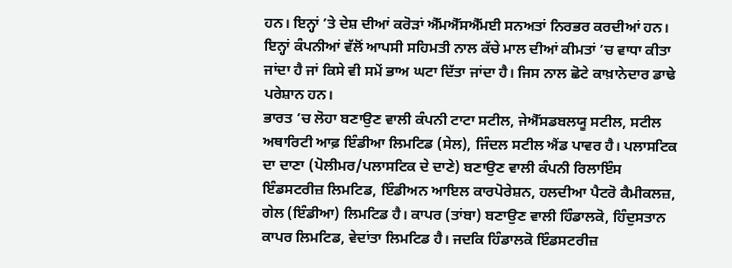ਹਨ। ਇਨ੍ਹਾਂ ’ਤੇ ਦੇਸ਼ ਦੀਆਂ ਕਰੋੜਾਂ ਐੱਮਐੱਸਐੱਮਈ ਸਨਅਤਾਂ ਨਿਰਭਰ ਕਰਦੀਆਂ ਹਨ। ਇਨ੍ਹਾਂ ਕੰਪਨੀਆਂ ਵੱਲੋਂ ਆਪਸੀ ਸਹਿਮਤੀ ਨਾਲ ਕੱਚੇ ਮਾਲ ਦੀਆਂ ਕੀਮਤਾਂ ’ਚ ਵਾਧਾ ਕੀਤਾ ਜਾਂਦਾ ਹੈ ਜਾਂ ਕਿਸੇ ਵੀ ਸਮੇਂ ਭਾਅ ਘਟਾ ਦਿੱਤਾ ਜਾਂਦਾ ਹੈ। ਜਿਸ ਨਾਲ ਛੋਟੇ ਕਾਖ਼ਾਨੇਦਾਰ ਡਾਢੇ ਪਰੇਸ਼ਾਨ ਹਨ।
ਭਾਰਤ ’ਚ ਲੋਹਾ ਬਣਾਉਣ ਵਾਲੀ ਕੰਪਨੀ ਟਾਟਾ ਸਟੀਲ, ਜੇਐੱਸਡਬਲਯੂ ਸਟੀਲ, ਸਟੀਲ ਅਥਾਰਿਟੀ ਆਫ਼ ਇੰਡੀਆ ਲਿਮਟਿਡ (ਸੇਲ), ਜਿੰਦਲ ਸਟੀਲ ਐਂਡ ਪਾਵਰ ਹੈ। ਪਲਾਸਟਿਕ ਦਾ ਦਾਣਾ (ਪੋਲੀਮਰ/ਪਲਾਸਟਿਕ ਦੇ ਦਾਣੇ) ਬਣਾਉਣ ਵਾਲੀ ਕੰਪਨੀ ਰਿਲਾਇੰਸ ਇੰਡਸਟਰੀਜ਼ ਲਿਮਟਿਡ, ਇੰਡੀਅਨ ਆਇਲ ਕਾਰਪੋਰੇਸ਼ਨ, ਹਲਦੀਆ ਪੈਟਰੋ ਕੈਮੀਕਲਜ਼, ਗੇਲ (ਇੰਡੀਆ) ਲਿਮਟਿਡ ਹੈ। ਕਾਪਰ (ਤਾਂਬਾ) ਬਣਾਉਣ ਵਾਲੀ ਹਿੰਡਾਲਕੋ, ਹਿੰਦੁਸਤਾਨ ਕਾਪਰ ਲਿਮਟਿਡ, ਵੇਦਾਂਤਾ ਲਿਮਟਿਡ ਹੈ। ਜਦਕਿ ਹਿੰਡਾਲਕੋ ਇੰਡਸਟਰੀਜ਼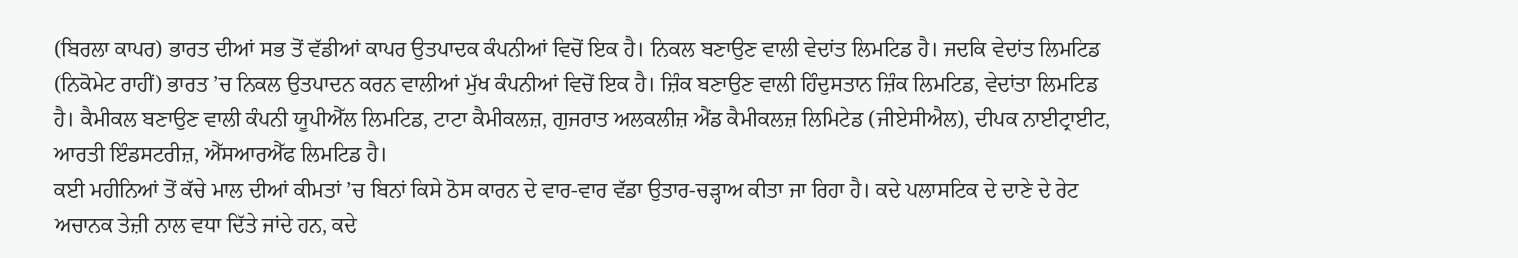(ਬਿਰਲਾ ਕਾਪਰ) ਭਾਰਤ ਦੀਆਂ ਸਭ ਤੋਂ ਵੱਡੀਆਂ ਕਾਪਰ ਉਤਪਾਦਕ ਕੰਪਨੀਆਂ ਵਿਚੋਂ ਇਕ ਹੈ। ਨਿਕਲ ਬਣਾਉਣ ਵਾਲੀ ਵੇਦਾਂਤ ਲਿਮਟਿਡ ਹੈ। ਜਦਕਿ ਵੇਦਾਂਤ ਲਿਮਟਿਡ (ਨਿਕੋਮੇਟ ਰਾਹੀਂ) ਭਾਰਤ ’ਚ ਨਿਕਲ ਉਤਪਾਦਨ ਕਰਨ ਵਾਲੀਆਂ ਮੁੱਖ ਕੰਪਨੀਆਂ ਵਿਚੋਂ ਇਕ ਹੈ। ਜ਼ਿੰਕ ਬਣਾਉਣ ਵਾਲੀ ਹਿੰਦੁਸਤਾਨ ਜ਼ਿੰਕ ਲਿਮਟਿਡ, ਵੇਦਾਂਤਾ ਲਿਮਟਿਡ ਹੈ। ਕੈਮੀਕਲ ਬਣਾਉਣ ਵਾਲੀ ਕੰਪਨੀ ਯੂਪੀਐੱਲ ਲਿਮਟਿਡ, ਟਾਟਾ ਕੈਮੀਕਲਜ਼, ਗੁਜਰਾਤ ਅਲਕਲੀਜ਼ ਐਂਡ ਕੈਮੀਕਲਜ਼ ਲਿਮਿਟੇਡ (ਜੀਏਸੀਐਲ), ਦੀਪਕ ਨਾਈਟ੍ਰਾਈਟ, ਆਰਤੀ ਇੰਡਸਟਰੀਜ਼, ਐੱਸਆਰਐੱਫ ਲਿਮਟਿਡ ਹੈ।
ਕਈ ਮਹੀਨਿਆਂ ਤੋਂ ਕੱਚੇ ਮਾਲ ਦੀਆਂ ਕੀਮਤਾਂ ’ਚ ਬਿਨਾਂ ਕਿਸੇ ਠੋਸ ਕਾਰਨ ਦੇ ਵਾਰ-ਵਾਰ ਵੱਡਾ ਉਤਾਰ-ਚੜ੍ਹਾਅ ਕੀਤਾ ਜਾ ਰਿਹਾ ਹੈ। ਕਦੇ ਪਲਾਸਟਿਕ ਦੇ ਦਾਣੇ ਦੇ ਰੇਟ ਅਚਾਨਕ ਤੇਜ਼ੀ ਨਾਲ ਵਧਾ ਦਿੱਤੇ ਜਾਂਦੇ ਹਨ, ਕਦੇ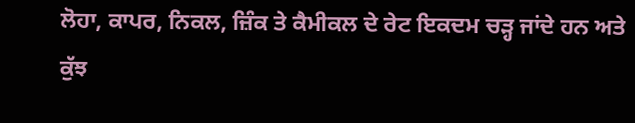ਲੋਹਾ, ਕਾਪਰ, ਨਿਕਲ, ਜ਼ਿੰਕ ਤੇ ਕੈਮੀਕਲ ਦੇ ਰੇਟ ਇਕਦਮ ਚੜ੍ਹ ਜਾਂਦੇ ਹਨ ਅਤੇ ਕੁੱਝ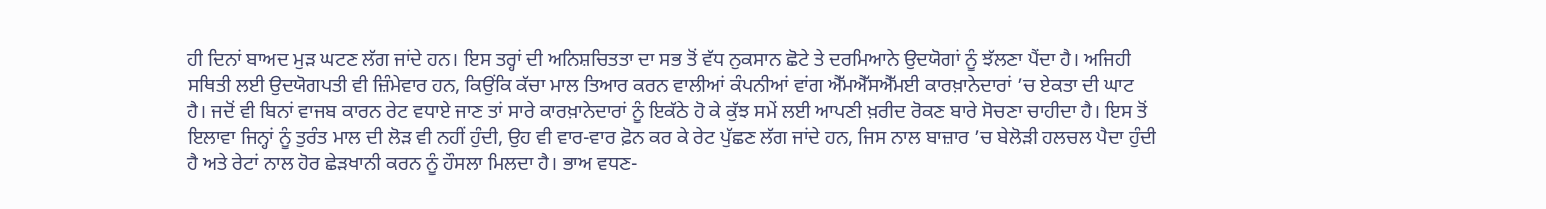ਹੀ ਦਿਨਾਂ ਬਾਅਦ ਮੁੜ ਘਟਣ ਲੱਗ ਜਾਂਦੇ ਹਨ। ਇਸ ਤਰ੍ਹਾਂ ਦੀ ਅਨਿਸ਼ਚਿਤਤਾ ਦਾ ਸਭ ਤੋਂ ਵੱਧ ਨੁਕਸਾਨ ਛੋਟੇ ਤੇ ਦਰਮਿਆਨੇ ਉਦਯੋਗਾਂ ਨੂੰ ਝੱਲਣਾ ਪੈਂਦਾ ਹੈ। ਅਜਿਹੀ ਸਥਿਤੀ ਲਈ ਉਦਯੋਗਪਤੀ ਵੀ ਜ਼ਿੰਮੇਵਾਰ ਹਨ, ਕਿਉਂਕਿ ਕੱਚਾ ਮਾਲ ਤਿਆਰ ਕਰਨ ਵਾਲੀਆਂ ਕੰਪਨੀਆਂ ਵਾਂਗ ਐੱਮਐੱਸਐੱਮਈ ਕਾਰਖ਼ਾਨੇਦਾਰਾਂ ’ਚ ਏਕਤਾ ਦੀ ਘਾਟ ਹੈ। ਜਦੋਂ ਵੀ ਬਿਨਾਂ ਵਾਜਬ ਕਾਰਨ ਰੇਟ ਵਧਾਏ ਜਾਣ ਤਾਂ ਸਾਰੇ ਕਾਰਖ਼ਾਨੇਦਾਰਾਂ ਨੂੰ ਇਕੱਠੇ ਹੋ ਕੇ ਕੁੱਝ ਸਮੇਂ ਲਈ ਆਪਣੀ ਖ਼ਰੀਦ ਰੋਕਣ ਬਾਰੇ ਸੋਚਣਾ ਚਾਹੀਦਾ ਹੈ। ਇਸ ਤੋਂ ਇਲਾਵਾ ਜਿਨ੍ਹਾਂ ਨੂੰ ਤੁਰੰਤ ਮਾਲ ਦੀ ਲੋੜ ਵੀ ਨਹੀਂ ਹੁੰਦੀ, ਉਹ ਵੀ ਵਾਰ-ਵਾਰ ਫ਼ੋਨ ਕਰ ਕੇ ਰੇਟ ਪੁੱਛਣ ਲੱਗ ਜਾਂਦੇ ਹਨ, ਜਿਸ ਨਾਲ ਬਾਜ਼ਾਰ ’ਚ ਬੇਲੋੜੀ ਹਲਚਲ ਪੈਦਾ ਹੁੰਦੀ ਹੈ ਅਤੇ ਰੇਟਾਂ ਨਾਲ ਹੋਰ ਛੇੜਖਾਨੀ ਕਰਨ ਨੂੰ ਹੌਸਲਾ ਮਿਲਦਾ ਹੈ। ਭਾਅ ਵਧਣ-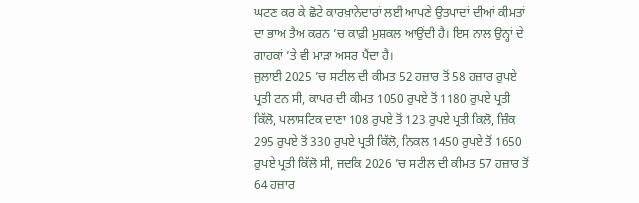ਘਟਣ ਕਰ ਕੇ ਛੋਟੇ ਕਾਰਖ਼ਾਨੇਦਾਰਾਂ ਲਈ ਆਪਣੇ ਉਤਪਾਦਾਂ ਦੀਆਂ ਕੀਮਤਾਂ ਦਾ ਭਾਅ ਤੈਅ ਕਰਨ ’ਚ ਕਾਫ਼ੀ ਮੁਸ਼ਕਲ ਆਉਂਦੀ ਹੈ। ਇਸ ਨਾਲ ਉਨ੍ਹਾਂ ਦੇ ਗਾਹਕਾਂ ’ਤੇ ਵੀ ਮਾੜਾ ਅਸਰ ਪੈਂਦਾ ਹੈ।
ਜੁਲਾਈ 2025 ’ਚ ਸਟੀਲ ਦੀ ਕੀਮਤ 52 ਹਜ਼ਾਰ ਤੋਂ 58 ਹਜ਼ਾਰ ਰੁਪਏ ਪ੍ਰਤੀ ਟਨ ਸੀ, ਕਾਪਰ ਦੀ ਕੀਮਤ 1050 ਰੁਪਏ ਤੋਂ 1180 ਰੁਪਏ ਪ੍ਰਤੀ ਕਿੱਲੋ, ਪਲਾਸਟਿਕ ਦਾਣਾ 108 ਰੁਪਏ ਤੋਂ 123 ਰੁਪਏ ਪ੍ਰਤੀ ਕਿਲੋ, ਜ਼ਿੰਕ 295 ਰੁਪਏ ਤੋਂ 330 ਰੁਪਏ ਪ੍ਰਤੀ ਕਿੱਲੋ, ਨਿਕਲ 1450 ਰੁਪਏ ਤੋਂ 1650 ਰੁਪਏ ਪ੍ਰਤੀ ਕਿੱਲੋ ਸੀ, ਜਦਕਿ 2026 ’ਚ ਸਟੀਲ ਦੀ ਕੀਮਤ 57 ਹਜ਼ਾਰ ਤੋਂ 64 ਹਜ਼ਾਰ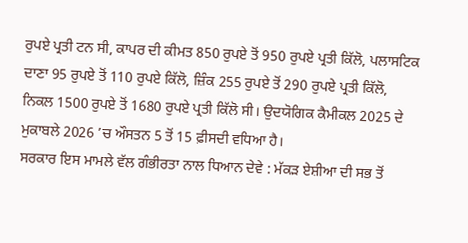ਰੁਪਏ ਪ੍ਰਤੀ ਟਨ ਸੀ, ਕਾਪਰ ਦੀ ਕੀਮਤ 850 ਰੁਪਏ ਤੋਂ 950 ਰੁਪਏ ਪ੍ਰਤੀ ਕਿੱਲੋ, ਪਲਾਸਟਿਕ ਦਾਣਾ 95 ਰੁਪਏ ਤੋਂ 110 ਰੁਪਏ ਕਿੱਲੋ, ਜ਼ਿੰਕ 255 ਰੁਪਏ ਤੋਂ 290 ਰੁਪਏ ਪ੍ਰਤੀ ਕਿੱਲੋ, ਨਿਕਲ 1500 ਰੁਪਏ ਤੋਂ 1680 ਰੁਪਏ ਪ੍ਰਤੀ ਕਿੱਲੋ ਸੀ। ਉਦਯੋਗਿਕ ਕੈਮੀਕਲ 2025 ਦੇ ਮੁਕਾਬਲੇ 2026 ’ਚ ਔਸਤਨ 5 ਤੋਂ 15 ਫ਼ੀਸਦੀ ਵਧਿਆ ਹੈ।
ਸਰਕਾਰ ਇਸ ਮਾਮਲੇ ਵੱਲ ਗੰਭੀਰਤਾ ਨਾਲ ਧਿਆਨ ਦੇਵੇ : ਮੱਕੜ ਏਸ਼ੀਆ ਦੀ ਸਭ ਤੋਂ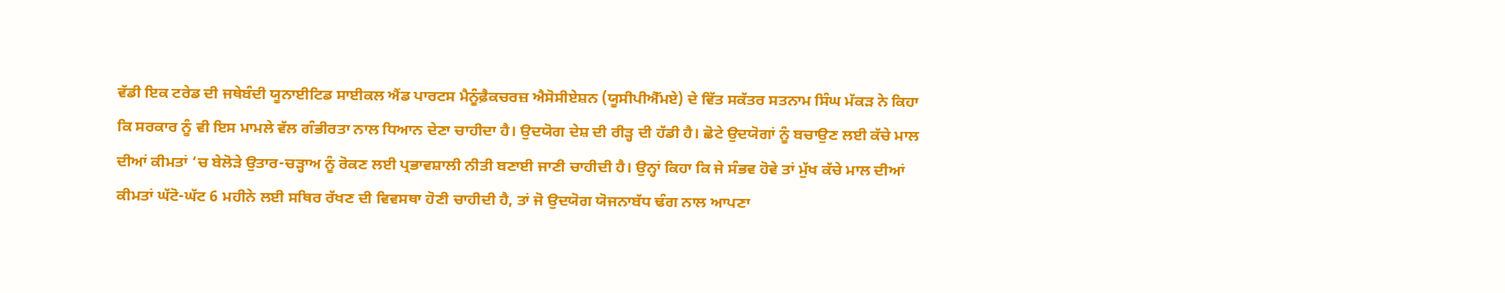ਵੱਡੀ ਇਕ ਟਰੇਡ ਦੀ ਜਥੇਬੰਦੀ ਯੂਨਾਈਟਿਡ ਸਾਈਕਲ ਐਂਡ ਪਾਰਟਸ ਮੈਨੂੰਫ਼ੈਕਚਰਜ਼ ਐਸੋਸੀਏਸ਼ਨ (ਯੂਸੀਪੀਐੱਮਏ) ਦੇ ਵਿੱਤ ਸਕੱਤਰ ਸਤਨਾਮ ਸਿੰਘ ਮੱਕੜ ਨੇ ਕਿਹਾ ਕਿ ਸਰਕਾਰ ਨੂੰ ਵੀ ਇਸ ਮਾਮਲੇ ਵੱਲ ਗੰਭੀਰਤਾ ਨਾਲ ਧਿਆਨ ਦੇਣਾ ਚਾਹੀਦਾ ਹੈ। ਉਦਯੋਗ ਦੇਸ਼ ਦੀ ਰੀੜ੍ਹ ਦੀ ਹੱਡੀ ਹੈ। ਛੋਟੇ ਉਦਯੋਗਾਂ ਨੂੰ ਬਚਾਉਣ ਲਈ ਕੱਚੇ ਮਾਲ ਦੀਆਂ ਕੀਮਤਾਂ ’ਚ ਬੇਲੋੜੇ ਉਤਾਰ-ਚੜ੍ਹਾਅ ਨੂੰ ਰੋਕਣ ਲਈ ਪ੍ਰਭਾਵਸ਼ਾਲੀ ਨੀਤੀ ਬਣਾਈ ਜਾਣੀ ਚਾਹੀਦੀ ਹੈ। ਉਨ੍ਹਾਂ ਕਿਹਾ ਕਿ ਜੇ ਸੰਭਵ ਹੋਵੇ ਤਾਂ ਮੁੱਖ ਕੱਚੇ ਮਾਲ ਦੀਆਂ ਕੀਮਤਾਂ ਘੱਟੋ-ਘੱਟ 6 ਮਹੀਨੇ ਲਈ ਸਥਿਰ ਰੱਖਣ ਦੀ ਵਿਵਸਥਾ ਹੋਣੀ ਚਾਹੀਦੀ ਹੈ, ਤਾਂ ਜੋ ਉਦਯੋਗ ਯੋਜਨਾਬੱਧ ਢੰਗ ਨਾਲ ਆਪਣਾ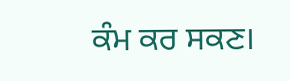ਕੰਮ ਕਰ ਸਕਣ।